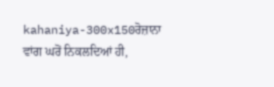kahaniya-300x150ਰੋਜ਼ਾਨਾ ਵਾਂਗ ਘਰੋਂ ਨਿਕਲਦਿਆਂ ਹੀ,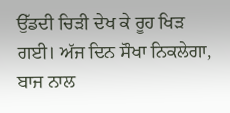ਉੱਡਦੀ ਚਿੜੀ ਦੇਖ ਕੇ ਰੂਹ ਖਿੜ ਗਈ। ਅੱਜ ਦਿਨ ਸੌਖਾ ਨਿਕਲੇਗਾ, ਬਾਜ ਨਾਲ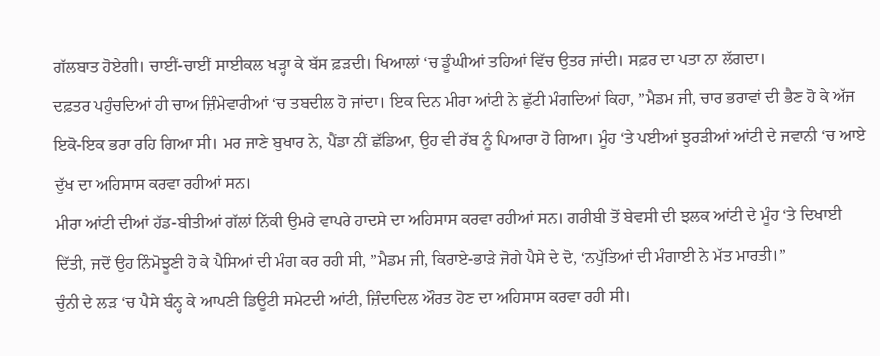ਗੱਲਬਾਤ ਹੋਏਗੀ। ਚਾਈਂ-ਚਾਈਂ ਸਾਈਕਲ ਖੜ੍ਹਾ ਕੇ ਬੱਸ ਫ਼ੜਦੀ। ਖਿਆਲਾਂ ‘ਚ ਡੂੰਘੀਆਂ ਤਹਿਆਂ ਵਿੱਚ ਉਤਰ ਜਾਂਦੀ। ਸਫ਼ਰ ਦਾ ਪਤਾ ਨਾ ਲੱਗਦਾ।
ਦਫ਼ਤਰ ਪਹੁੰਚਦਿਆਂ ਹੀ ਚਾਅ ਜ਼ਿੰਮੇਵਾਰੀਆਂ ‘ਚ ਤਬਦੀਲ ਹੋ ਜਾਂਦਾ। ਇਕ ਦਿਨ ਮੀਰਾ ਆਂਟੀ ਨੇ ਛੁੱਟੀ ਮੰਗਦਿਆਂ ਕਿਹਾ, ”ਮੈਡਮ ਜੀ, ਚਾਰ ਭਰਾਵਾਂ ਦੀ ਭੈਣ ਹੋ ਕੇ ਅੱਜ ਇਕੋ-ਇਕ ਭਰਾ ਰਹਿ ਗਿਆ ਸੀ। ਮਰ ਜਾਣੇ ਬੁਖਾਰ ਨੇ, ਪੈਂਡਾ ਨੀਂ ਛੱਡਿਆ, ਉਹ ਵੀ ਰੱਬ ਨੂੰ ਪਿਆਰਾ ਹੋ ਗਿਆ। ਮੂੰਹ ‘ਤੇ ਪਈਆਂ ਝੁਰੜੀਆਂ ਆਂਟੀ ਦੇ ਜਵਾਨੀ ‘ਚ ਆਏ ਦੁੱਖ ਦਾ ਅਹਿਸਾਸ ਕਰਵਾ ਰਹੀਆਂ ਸਨ।
ਮੀਰਾ ਆਂਟੀ ਦੀਆਂ ਹੱਡ-ਬੀਤੀਆਂ ਗੱਲਾਂ ਨਿੱਕੀ ਉਮਰੇ ਵਾਪਰੇ ਹਾਦਸੇ ਦਾ ਅਹਿਸਾਸ ਕਰਵਾ ਰਹੀਆਂ ਸਨ। ਗਰੀਬੀ ਤੋਂ ਬੇਵਸੀ ਦੀ ਝਲਕ ਆਂਟੀ ਦੇ ਮੂੰਹ ‘ਤੇ ਦਿਖਾਈ ਦਿੱਤੀ, ਜਦੋਂ ਉਹ ਨਿੰਮੋਝੂਣੀ ਹੋ ਕੇ ਪੈਸਿਆਂ ਦੀ ਮੰਗ ਕਰ ਰਹੀ ਸੀ, ”ਮੈਡਮ ਜੀ, ਕਿਰਾਏ-ਭਾੜੇ ਜੋਗੇ ਪੈਸੇ ਦੇ ਦੋ, ‘ਨਪੁੱਤਿਆਂ ਦੀ ਮੰਗਾਈ ਨੇ ਮੱਤ ਮਾਰਤੀ।”
ਚੁੰਨੀ ਦੇ ਲੜ ‘ਚ ਪੈਸੇ ਬੰਨ੍ਹ ਕੇ ਆਪਣੀ ਡਿਊਟੀ ਸਮੇਟਦੀ ਆਂਟੀ, ਜ਼ਿੰਦਾਦਿਲ ਔਰਤ ਹੋਣ ਦਾ ਅਹਿਸਾਸ ਕਰਵਾ ਰਹੀ ਸੀ।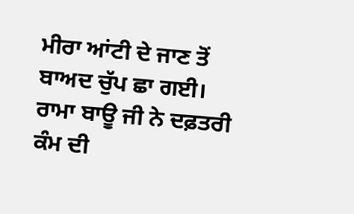ਮੀਰਾ ਆਂਟੀ ਦੇ ਜਾਣ ਤੋਂ ਬਾਅਦ ਚੁੱਪ ਛਾ ਗਈ। ਰਾਮਾ ਬਾਊ ਜੀ ਨੇ ਦਫ਼ਤਰੀ ਕੰਮ ਦੀ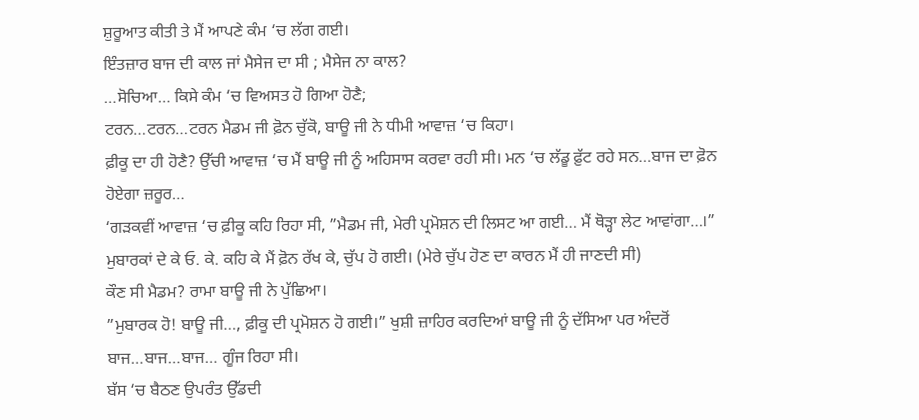ਸ਼ੁਰੂਆਤ ਕੀਤੀ ਤੇ ਮੈਂ ਆਪਣੇ ਕੰਮ ‘ਚ ਲੱਗ ਗਈ।
ਇੰਤਜ਼ਾਰ ਬਾਜ ਦੀ ਕਾਲ ਜਾਂ ਮੈਸੇਜ ਦਾ ਸੀ ; ਮੈਸੇਜ ਨਾ ਕਾਲ?
…ਸੋਚਿਆ… ਕਿਸੇ ਕੰਮ ‘ਚ ਵਿਅਸਤ ਹੋ ਗਿਆ ਹੋਣੈ;
ਟਰਨ…ਟਰਨ…ਟਰਨ ਮੈਡਮ ਜੀ ਫ਼ੋਨ ਚੁੱਕੋ, ਬਾਊ ਜੀ ਨੇ ਧੀਮੀ ਆਵਾਜ਼ ‘ਚ ਕਿਹਾ।
ਫ਼ੀਕੂ ਦਾ ਹੀ ਹੋਣੈ? ਉੱਚੀ ਆਵਾਜ਼ ‘ਚ ਮੈਂ ਬਾਊ ਜੀ ਨੂੰ ਅਹਿਸਾਸ ਕਰਵਾ ਰਹੀ ਸੀ। ਮਨ ‘ਚ ਲੱਡੂ ਫ਼ੁੱਟ ਰਹੇ ਸਨ…ਬਾਜ ਦਾ ਫ਼ੋਨ ਹੋਏਗਾ ਜ਼ਰੂਰ…
‘ਗੜਕਵੀਂ ਆਵਾਜ਼ ‘ਚ ਫ਼ੀਕੂ ਕਹਿ ਰਿਹਾ ਸੀ, ”ਮੈਡਮ ਜੀ, ਮੇਰੀ ਪ੍ਰਮੋਸ਼ਨ ਦੀ ਲਿਸਟ ਆ ਗਈ… ਮੈਂ ਥੋੜ੍ਹਾ ਲੇਟ ਆਵਾਂਗਾ…।” ਮੁਬਾਰਕਾਂ ਦੇ ਕੇ ਓ. ਕੇ. ਕਹਿ ਕੇ ਮੈਂ ਫ਼ੋਨ ਰੱਖ ਕੇ, ਚੁੱਪ ਹੋ ਗਈ। (ਮੇਰੇ ਚੁੱਪ ਹੋਣ ਦਾ ਕਾਰਨ ਮੈਂ ਹੀ ਜਾਣਦੀ ਸੀ)
ਕੌਣ ਸੀ ਮੈਡਮ? ਰਾਮਾ ਬਾਊ ਜੀ ਨੇ ਪੁੱਛਿਆ।
”ਮੁਬਾਰਕ ਹੋ! ਬਾਊ ਜੀ…, ਫ਼ੀਕੂ ਦੀ ਪ੍ਰਮੋਸ਼ਨ ਹੋ ਗਈ।” ਖੁਸ਼ੀ ਜ਼ਾਹਿਰ ਕਰਦਿਆਂ ਬਾਊ ਜੀ ਨੂੰ ਦੱਸਿਆ ਪਰ ਅੰਦਰੋਂ ਬਾਜ…ਬਾਜ…ਬਾਜ… ਗੂੰਜ ਰਿਹਾ ਸੀ।
ਬੱਸ ‘ਚ ਬੈਠਣ ਉਪਰੰਤ ਉੱਡਦੀ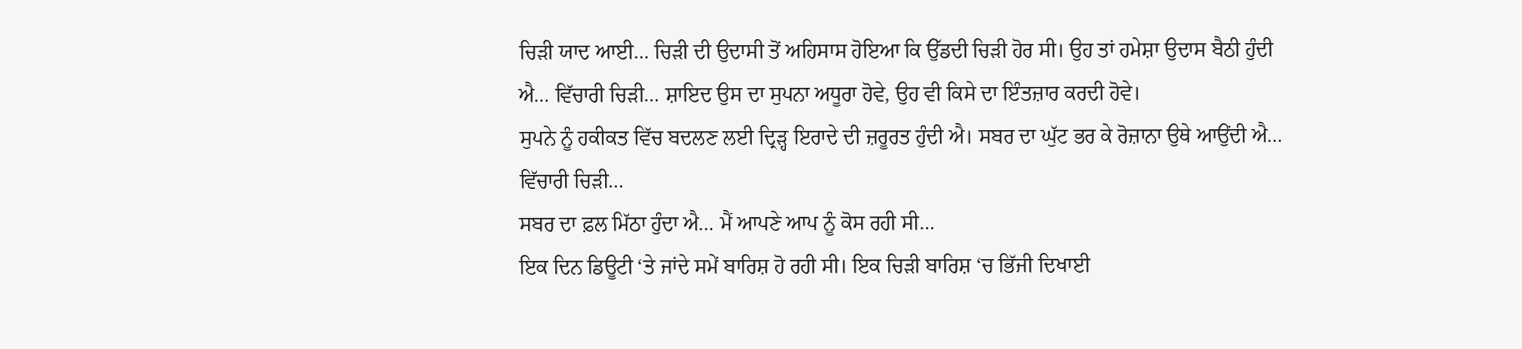ਚਿੜੀ ਯਾਦ ਆਈ… ਚਿੜੀ ਦੀ ਉਦਾਸੀ ਤੋਂ ਅਹਿਸਾਸ ਹੋਇਆ ਕਿ ਉੱਡਦੀ ਚਿੜੀ ਹੋਰ ਸੀ। ਉਹ ਤਾਂ ਹਮੇਸ਼ਾ ਉਦਾਸ ਬੈਠੀ ਹੁੰਦੀ ਐ… ਵਿੱਚਾਰੀ ਚਿੜੀ… ਸ਼ਾਇਦ ਉਸ ਦਾ ਸੁਪਨਾ ਅਧੂਰਾ ਹੋਵੇ, ਉਹ ਵੀ ਕਿਸੇ ਦਾ ਇੰਤਜ਼ਾਰ ਕਰਦੀ ਹੋਵੇ।
ਸੁਪਨੇ ਨੂੰ ਹਕੀਕਤ ਵਿੱਚ ਬਦਲਣ ਲਈ ਦ੍ਰਿੜ੍ਹ ਇਰਾਦੇ ਦੀ ਜ਼ਰੂਰਤ ਹੁੰਦੀ ਐ। ਸਬਰ ਦਾ ਘੁੱਟ ਭਰ ਕੇ ਰੋਜ਼ਾਨਾ ਉਥੇ ਆਉਂਦੀ ਐ… ਵਿੱਚਾਰੀ ਚਿੜੀ…
ਸਬਰ ਦਾ ਫ਼ਲ ਮਿੱਠਾ ਹੁੰਦਾ ਐ… ਮੈਂ ਆਪਣੇ ਆਪ ਨੂੰ ਕੋਸ ਰਹੀ ਸੀ…
ਇਕ ਦਿਨ ਡਿਊਟੀ ‘ਤੇ ਜਾਂਦੇ ਸਮੇਂ ਬਾਰਿਸ਼ ਹੋ ਰਹੀ ਸੀ। ਇਕ ਚਿੜੀ ਬਾਰਿਸ਼ ‘ਚ ਭਿੱਜੀ ਦਿਖਾਈ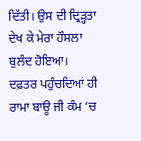ਦਿੱਤੀ। ਉਸ ਦੀ ਦ੍ਰਿੜ੍ਹਤਾ ਦੇਖ ਕੇ ਮੇਰਾ ਹੌਸਲਾ ਬੁਲੰਦ ਹੋਇਆ।
ਦਫ਼ਤਰ ਪਹੁੰਚਦਿਆਂ ਹੀ ਰਾਮਾ ਬਾਊ ਜੀ ਕੰਮ ‘ਚ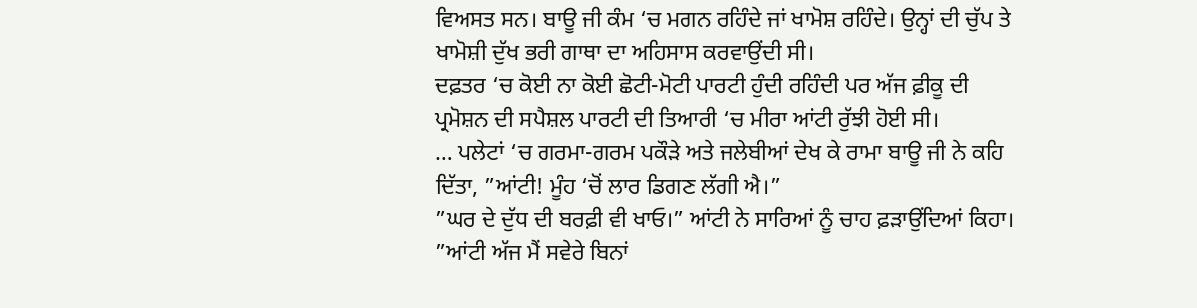ਵਿਅਸਤ ਸਨ। ਬਾਊ ਜੀ ਕੰਮ ‘ਚ ਮਗਨ ਰਹਿੰਦੇ ਜਾਂ ਖਾਮੋਸ਼ ਰਹਿੰਦੇ। ਉਨ੍ਹਾਂ ਦੀ ਚੁੱਪ ਤੇ ਖਾਮੋਸ਼ੀ ਦੁੱਖ ਭਰੀ ਗਾਥਾ ਦਾ ਅਹਿਸਾਸ ਕਰਵਾਉਂਦੀ ਸੀ।
ਦਫ਼ਤਰ ‘ਚ ਕੋਈ ਨਾ ਕੋਈ ਛੋਟੀ-ਮੋਟੀ ਪਾਰਟੀ ਹੁੰਦੀ ਰਹਿੰਦੀ ਪਰ ਅੱਜ ਫ਼ੀਕੂ ਦੀ ਪ੍ਰਮੋਸ਼ਨ ਦੀ ਸਪੈਸ਼ਲ ਪਾਰਟੀ ਦੀ ਤਿਆਰੀ ‘ਚ ਮੀਰਾ ਆਂਟੀ ਰੁੱਝੀ ਹੋਈ ਸੀ।
… ਪਲੇਟਾਂ ‘ਚ ਗਰਮਾ-ਗਰਮ ਪਕੌੜੇ ਅਤੇ ਜਲੇਬੀਆਂ ਦੇਖ ਕੇ ਰਾਮਾ ਬਾਊ ਜੀ ਨੇ ਕਹਿ ਦਿੱਤਾ, ”ਆਂਟੀ! ਮੂੰਹ ‘ਚੋਂ ਲਾਰ ਡਿਗਣ ਲੱਗੀ ਐ।”
”ਘਰ ਦੇ ਦੁੱਧ ਦੀ ਬਰਫ਼ੀ ਵੀ ਖਾਓ।” ਆਂਟੀ ਨੇ ਸਾਰਿਆਂ ਨੂੰ ਚਾਹ ਫ਼ੜਾਉਂਦਿਆਂ ਕਿਹਾ। ”ਆਂਟੀ ਅੱਜ ਮੈਂ ਸਵੇਰੇ ਬਿਨਾਂ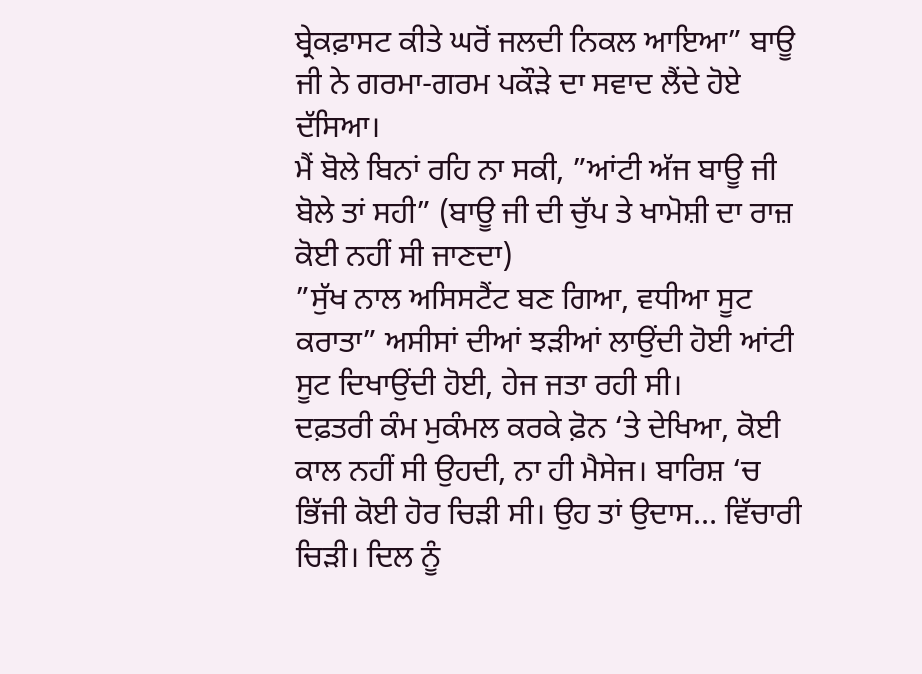ਬ੍ਰੇਕਫ਼ਾਸਟ ਕੀਤੇ ਘਰੋਂ ਜਲਦੀ ਨਿਕਲ ਆਇਆ” ਬਾਊ ਜੀ ਨੇ ਗਰਮਾ-ਗਰਮ ਪਕੌੜੇ ਦਾ ਸਵਾਦ ਲੈਂਦੇ ਹੋਏ ਦੱਸਿਆ।
ਮੈਂ ਬੋਲੇ ਬਿਨਾਂ ਰਹਿ ਨਾ ਸਕੀ, ”ਆਂਟੀ ਅੱਜ ਬਾਊ ਜੀ ਬੋਲੇ ਤਾਂ ਸਹੀ” (ਬਾਊ ਜੀ ਦੀ ਚੁੱਪ ਤੇ ਖਾਮੋਸ਼ੀ ਦਾ ਰਾਜ਼ ਕੋਈ ਨਹੀਂ ਸੀ ਜਾਣਦਾ)
”ਸੁੱਖ ਨਾਲ ਅਸਿਸਟੈਂਟ ਬਣ ਗਿਆ, ਵਧੀਆ ਸੂਟ ਕਰਾਤਾ” ਅਸੀਸਾਂ ਦੀਆਂ ਝੜੀਆਂ ਲਾਉਂਦੀ ਹੋਈ ਆਂਟੀ ਸੂਟ ਦਿਖਾਉਂਦੀ ਹੋਈ, ਹੇਜ ਜਤਾ ਰਹੀ ਸੀ।
ਦਫ਼ਤਰੀ ਕੰਮ ਮੁਕੰਮਲ ਕਰਕੇ ਫ਼ੋਨ ‘ਤੇ ਦੇਖਿਆ, ਕੋਈ ਕਾਲ ਨਹੀਂ ਸੀ ਉਹਦੀ, ਨਾ ਹੀ ਮੈਸੇਜ। ਬਾਰਿਸ਼ ‘ਚ ਭਿੱਜੀ ਕੋਈ ਹੋਰ ਚਿੜੀ ਸੀ। ਉਹ ਤਾਂ ਉਦਾਸ… ਵਿੱਚਾਰੀ ਚਿੜੀ। ਦਿਲ ਨੂੰ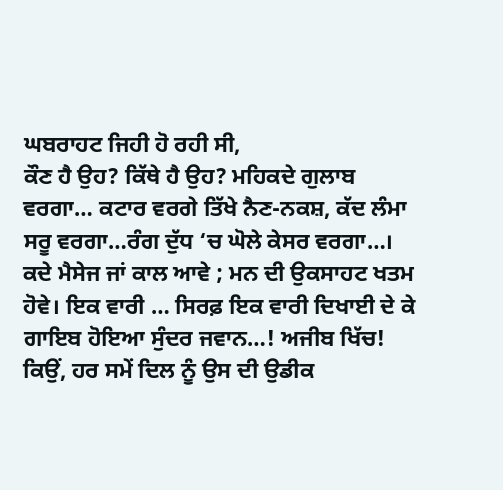ਘਬਰਾਹਟ ਜਿਹੀ ਹੋ ਰਹੀ ਸੀ,
ਕੌਣ ਹੈ ਉਹ? ਕਿੱਥੇ ਹੈ ਉਹ? ਮਹਿਕਦੇ ਗੁਲਾਬ ਵਰਗਾ… ਕਟਾਰ ਵਰਗੇ ਤਿੱਖੇ ਨੈਣ-ਨਕਸ਼, ਕੱਦ ਲੰਮਾ ਸਰੂ ਵਰਗਾ…ਰੰਗ ਦੁੱਧ ‘ਚ ਘੋਲੇ ਕੇਸਰ ਵਰਗਾ…।
ਕਦੇ ਮੈਸੇਜ ਜਾਂ ਕਾਲ ਆਵੇ ; ਮਨ ਦੀ ਉਕਸਾਹਟ ਖਤਮ ਹੋਵੇ। ਇਕ ਵਾਰੀ … ਸਿਰਫ਼ ਇਕ ਵਾਰੀ ਦਿਖਾਈ ਦੇ ਕੇ ਗਾਇਬ ਹੋਇਆ ਸੁੰਦਰ ਜਵਾਨ…! ਅਜੀਬ ਖਿੱਚ!
ਕਿਉਂ, ਹਰ ਸਮੇਂ ਦਿਲ ਨੂੰ ਉਸ ਦੀ ਉਡੀਕ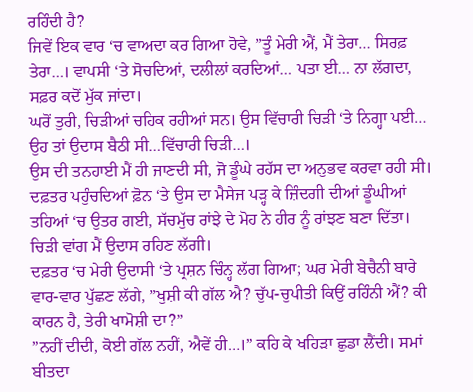ਰਹਿੰਦੀ ਹੈ?
ਜਿਵੇਂ ਇਕ ਵਾਰ ‘ਚ ਵਾਅਦਾ ਕਰ ਗਿਆ ਹੋਵੇ, ”ਤੂੰ ਮੇਰੀ ਐਂ, ਮੈਂ ਤੇਰਾ… ਸਿਰਫ਼ ਤੇਰਾ…। ਵਾਪਸੀ ‘ਤੇ ਸੋਚਦਿਆਂ, ਦਲੀਲਾਂ ਕਰਦਿਆਂ… ਪਤਾ ਈ… ਨਾ ਲੱਗਦਾ, ਸਫ਼ਰ ਕਦੋਂ ਮੁੱਕ ਜਾਂਦਾ।
ਘਰੋਂ ਤੁਰੀ, ਚਿੜੀਆਂ ਚਹਿਕ ਰਹੀਆਂ ਸਨ। ਉਸ ਵਿੱਚਾਰੀ ਚਿੜੀ ‘ਤੇ ਨਿਗ੍ਹਾ ਪਈ… ਉਹ ਤਾਂ ਉਦਾਸ ਬੈਠੀ ਸੀ…ਵਿੱਚਾਰੀ ਚਿੜੀ…।
ਉਸ ਦੀ ਤਨਹਾਈ ਮੈਂ ਹੀ ਜਾਣਦੀ ਸੀ, ਜੋ ਡੂੰਘੇ ਰਹੱਸ ਦਾ ਅਨੁਭਵ ਕਰਵਾ ਰਹੀ ਸੀ।
ਦਫ਼ਤਰ ਪਹੁੰਚਦਿਆਂ ਫ਼ੋਨ ‘ਤੇ ਉਸ ਦਾ ਮੈਸੇਜ ਪੜ੍ਹ ਕੇ ਜ਼ਿੰਦਗੀ ਦੀਆਂ ਡੂੰਘੀਆਂ ਤਹਿਆਂ ‘ਚ ਉਤਰ ਗਈ, ਸੱਚਮੁੱਚ ਰਾਂਝੇ ਦੇ ਮੋਹ ਨੇ ਹੀਰ ਨੂੰ ਰਾਂਝਣ ਬਣਾ ਦਿੱਤਾ। ਚਿੜੀ ਵਾਂਗ ਮੈਂ ਉਦਾਸ ਰਹਿਣ ਲੱਗੀ।
ਦਫ਼ਤਰ ‘ਚ ਮੇਰੀ ਉਦਾਸੀ ‘ਤੇ ਪ੍ਰਸ਼ਨ ਚਿੰਨ੍ਹ ਲੱਗ ਗਿਆ; ਘਰ ਮੇਰੀ ਬੇਚੈਨੀ ਬਾਰੇ ਵਾਰ-ਵਾਰ ਪੁੱਛਣ ਲੱਗੇ, ”ਖੁਸ਼ੀ ਕੀ ਗੱਲ ਐ? ਚੁੱਪ-ਚੁਪੀਤੀ ਕਿਉਂ ਰਹਿੰਨੀ ਐਂ? ਕੀ ਕਾਰਨ ਹੈ, ਤੇਰੀ ਖਾਮੋਸ਼ੀ ਦਾ?”
”ਨਹੀਂ ਦੀਦੀ, ਕੋਈ ਗੱਲ ਨਹੀਂ, ਐਵੇਂ ਹੀ…।” ਕਹਿ ਕੇ ਖਹਿੜਾ ਛੁਡਾ ਲੈਂਦੀ। ਸਮਾਂ ਬੀਤਦਾ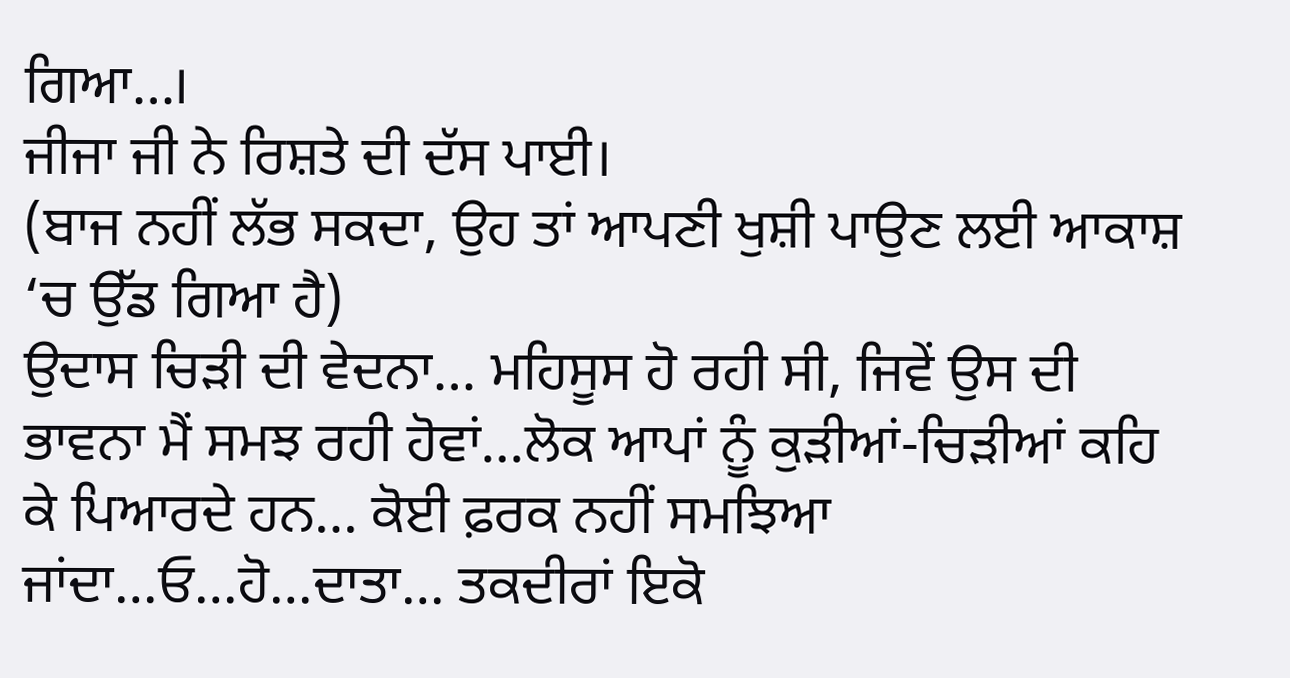ਗਿਆ…।
ਜੀਜਾ ਜੀ ਨੇ ਰਿਸ਼ਤੇ ਦੀ ਦੱਸ ਪਾਈ।
(ਬਾਜ ਨਹੀਂ ਲੱਭ ਸਕਦਾ, ਉਹ ਤਾਂ ਆਪਣੀ ਖੁਸ਼ੀ ਪਾਉਣ ਲਈ ਆਕਾਸ਼ ‘ਚ ਉੱਡ ਗਿਆ ਹੈ)
ਉਦਾਸ ਚਿੜੀ ਦੀ ਵੇਦਨਾ… ਮਹਿਸੂਸ ਹੋ ਰਹੀ ਸੀ, ਜਿਵੇਂ ਉਸ ਦੀ ਭਾਵਨਾ ਮੈਂ ਸਮਝ ਰਹੀ ਹੋਵਾਂ…ਲੋਕ ਆਪਾਂ ਨੂੰ ਕੁੜੀਆਂ-ਚਿੜੀਆਂ ਕਹਿ ਕੇ ਪਿਆਰਦੇ ਹਨ… ਕੋਈ ਫ਼ਰਕ ਨਹੀਂ ਸਮਝਿਆ ਜਾਂਦਾ…ਓ…ਹੋ…ਦਾਤਾ… ਤਕਦੀਰਾਂ ਇਕੋ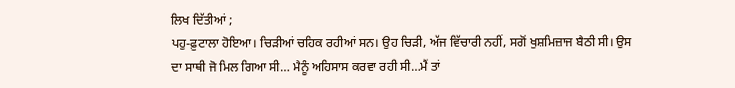ਲਿਖ ਦਿੱਤੀਆਂ ;
ਪਹੁ-ਫ਼ੁਟਾਲਾ ਹੋਇਆ। ਚਿੜੀਆਂ ਚਹਿਕ ਰਹੀਆਂ ਸਨ। ਉਹ ਚਿੜੀ, ਅੱਜ ਵਿੱਚਾਰੀ ਨਹੀਂ, ਸਗੋਂ ਖੁਸ਼ਮਿਜ਼ਾਜ ਬੈਠੀ ਸੀ। ਉਸ ਦਾ ਸਾਥੀ ਜੋ ਮਿਲ ਗਿਆ ਸੀ… ਮੈਨੂੰ ਅਹਿਸਾਸ ਕਰਵਾ ਰਹੀ ਸੀ…ਮੈਂ ਤਾਂ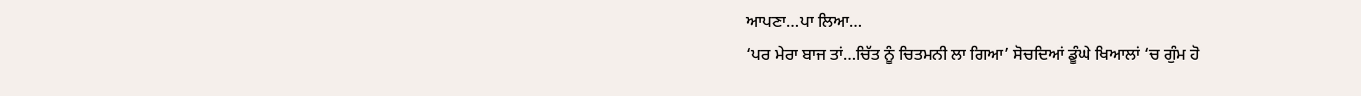ਆਪਣਾ…ਪਾ ਲਿਆ…
‘ਪਰ ਮੇਰਾ ਬਾਜ ਤਾਂ…ਚਿੱਤ ਨੂੰ ਚਿਤਮਨੀ ਲਾ ਗਿਆ’ ਸੋਚਦਿਆਂ ਡੂੰਘੇ ਖਿਆਲਾਂ ‘ਚ ਗੁੰਮ ਹੋ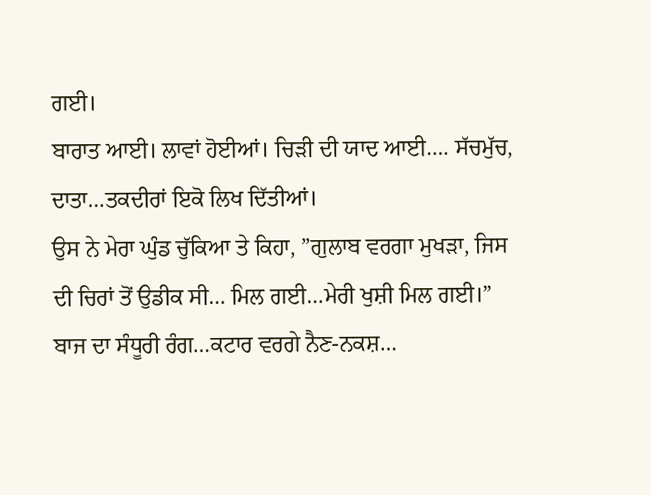ਗਈ।
ਬਾਰਾਤ ਆਈ। ਲਾਵਾਂ ਹੋਈਆਂ। ਚਿੜੀ ਦੀ ਯਾਦ ਆਈ…. ਸੱਚਮੁੱਚ, ਦਾਤਾ…ਤਕਦੀਰਾਂ ਇਕੋ ਲਿਖ ਦਿੱਤੀਆਂ।
ਉਸ ਨੇ ਮੇਰਾ ਘੁੰਡ ਚੁੱਕਿਆ ਤੇ ਕਿਹਾ, ”ਗੁਲਾਬ ਵਰਗਾ ਮੁਖੜਾ, ਜਿਸ ਦੀ ਚਿਰਾਂ ਤੋਂ ਉਡੀਕ ਸੀ… ਮਿਲ ਗਈ…ਮੇਰੀ ਖੁਸ਼ੀ ਮਿਲ ਗਈ।”
ਬਾਜ ਦਾ ਸੰਧੂਰੀ ਰੰਗ…ਕਟਾਰ ਵਰਗੇ ਨੈਣ-ਨਕਸ਼…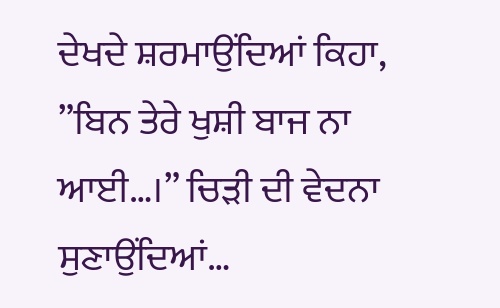ਦੇਖਦੇ ਸ਼ਰਮਾਉਂਦਿਆਂ ਕਿਹਾ, ”ਬਿਨ ਤੇਰੇ ਖੁਸ਼ੀ ਬਾਜ ਨਾ ਆਈ…।” ਚਿੜੀ ਦੀ ਵੇਦਨਾ ਸੁਣਾਉਂਦਿਆਂ…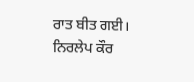ਰਾਤ ਬੀਤ ਗਈ।
ਨਿਰਲੇਪ ਕੌਰ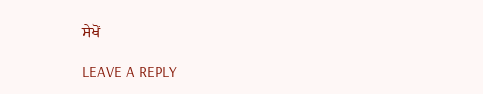ਸੇਖੋਂ

LEAVE A REPLY